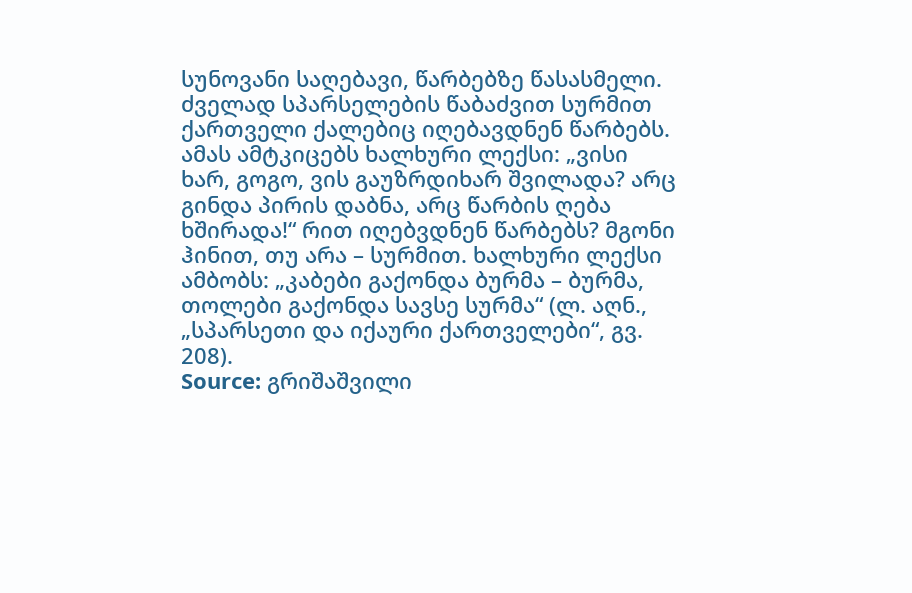სუნოვანი საღებავი, წარბებზე წასასმელი. ძველად სპარსელების წაბაძვით სურმით ქართველი ქალებიც იღებავდნენ წარბებს. ამას ამტკიცებს ხალხური ლექსი: „ვისი ხარ, გოგო, ვის გაუზრდიხარ შვილადა? არც გინდა პირის დაბნა, არც წარბის ღება ხშირადა!“ რით იღებვდნენ წარბებს? მგონი ჰინით, თუ არა – სურმით. ხალხური ლექსი ამბობს: „კაბები გაქონდა ბურმა – ბურმა, თოლები გაქონდა სავსე სურმა“ (ლ. აღნ., „სპარსეთი და იქაური ქართველები“, გვ. 208).
Source: გრიშაშვილი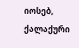იოსებ, ქალაქური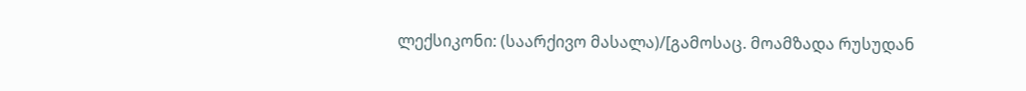ლექსიკონი: (საარქივო მასალა)/[გამოსაც. მოამზადა რუსუდან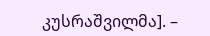კუსრაშვილმა]. –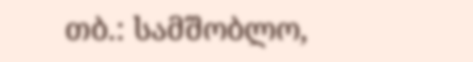თბ.: სამშობლო,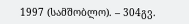1997 (სამშობლო). – 304გვ.